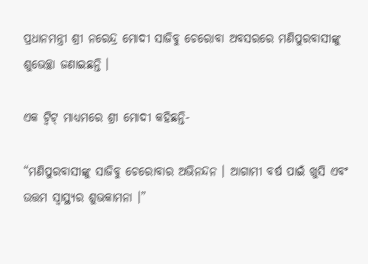ପ୍ରଧାନମନ୍ତ୍ରୀ ଶ୍ରୀ ନରେନ୍ଦ୍ର ମୋଦୀ ସାଜିବୁ ଚେରୋବା ଅବସରରେ ମଣିପୁରବାସୀଙ୍କୁ ଶୁଭେଚ୍ଛା ଜଣାଇଛନ୍ତି ।

ଏକ ଟ୍ଵିଟ୍ ମାଧ୍ୟମରେ ଶ୍ରୀ ମୋଦୀ କହିଛନ୍ତି-

“ମଣିପୁରବାସୀଙ୍କୁ ସାଜିବୁ ଚେରୋବାର ଅଭିନନ୍ଦନ । ଆଗାମୀ ବର୍ଷ ପାଇଁ ଖୁସି ଏବଂ ଉତ୍ତମ ସ୍ଵାସ୍ଥ୍ୟର ଶୁଭକାମନା ।”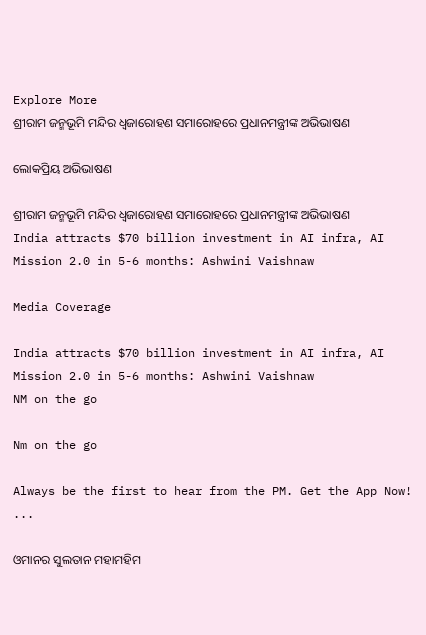Explore More
ଶ୍ରୀରାମ ଜନ୍ମଭୂମି ମନ୍ଦିର ଧ୍ଵଜାରୋହଣ ସମାରୋହରେ ପ୍ରଧାନମନ୍ତ୍ରୀଙ୍କ ଅଭିଭାଷଣ

ଲୋକପ୍ରିୟ ଅଭିଭାଷଣ

ଶ୍ରୀରାମ ଜନ୍ମଭୂମି ମନ୍ଦିର ଧ୍ଵଜାରୋହଣ ସମାରୋହରେ ପ୍ରଧାନମନ୍ତ୍ରୀଙ୍କ ଅଭିଭାଷଣ
India attracts $70 billion investment in AI infra, AI Mission 2.0 in 5-6 months: Ashwini Vaishnaw

Media Coverage

India attracts $70 billion investment in AI infra, AI Mission 2.0 in 5-6 months: Ashwini Vaishnaw
NM on the go

Nm on the go

Always be the first to hear from the PM. Get the App Now!
...

ଓମାନର ସୁଲତାନ ମହାମହିମ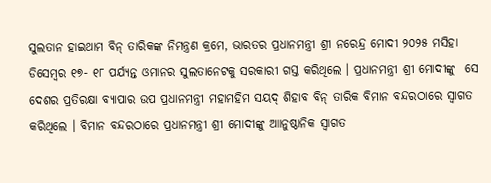ସୁଲତାନ ହାଇଥାମ ବିନ୍ ତାରିକଙ୍କ ନିମନ୍ତ୍ରଣ କ୍ରମେ, ଭାରତର ପ୍ରଧାନମନ୍ତ୍ରୀ ଶ୍ରୀ ନରେନ୍ଦ୍ର ମୋଦୀ ୨୦୨୫ ମସିହା ଡିସେମ୍ବର ୧୭- ୧୮ ପର୍ଯ୍ୟନ୍ତ ଓମାନର ସୁଲତାନେଟକୁ ସରକାରୀ ଗସ୍ତ କରିଥିଲେ । ପ୍ରଧାନମନ୍ତ୍ରୀ ଶ୍ରୀ ମୋଦୀଙ୍କୁ  ସେ ଦେଶର ପ୍ରତିରକ୍ଷା ବ୍ୟାପାର ଉପ ପ୍ରଧାନମନ୍ତ୍ରୀ ମହାମହିମ ସୟଦ୍ ଶିହାବ ବିନ୍ ତାରିକ ବିମାନ ବନ୍ଦରଠାରେ ସ୍ୱାଗତ କରିଥିଲେ । ବିମାନ ବନ୍ଦରଠାରେ ପ୍ରଧାନମନ୍ତ୍ରୀ ଶ୍ରୀ ମୋଦୀଙ୍କୁ ଆାନୁଷ୍ଠାନିକ ସ୍ୱାଗତ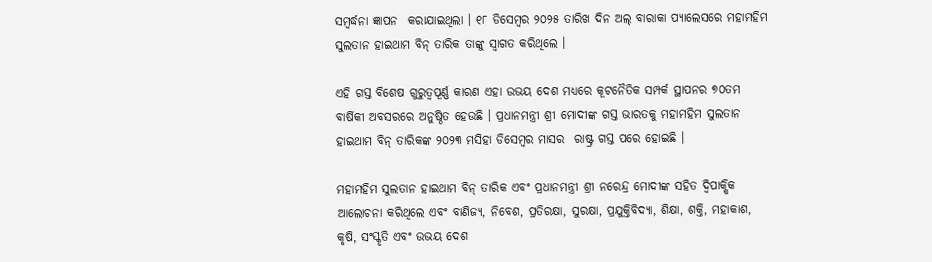ସମ୍ବର୍ଦ୍ଧନା ଜ୍ଞାପନ  କରାଯାଇଥିଲା । ୧୮ ଡିସେମ୍ବର ୨୦୨୫ ତାରିଖ ଦିନ ଅଲ୍ ବାରାକା ପ୍ୟାଲେସରେ ମହାମହିମ ସୁଲତାନ ହାଇଥାମ ବିନ୍ ତାରିକ ତାଙ୍କୁ ସ୍ୱାଗତ କରିଥିଲେ ।

ଏହି ଗସ୍ତ ବିଶେଷ ଗୁରୁତ୍ୱପୂର୍ଣ୍ଣ କାରଣ ଏହା ଉଭୟ ଦେଶ ମଧ୍ୟରେ କୂଟନୈତିକ ସମ୍ପର୍କ ସ୍ଥାପନର ୭୦ତମ ବାର୍ଷିକୀ ଅବସରରେ ଅନୁଷ୍ଠିତ ହେଉଛି । ପ୍ରଧାନମନ୍ତ୍ରୀ ଶ୍ରୀ ମୋଦୀଙ୍କ ଗସ୍ତ ଭାରତକୁ ମହାମହିମ ସୁଲତାନ ହାଇଥାମ ବିନ୍ ତାରିକଙ୍କ ୨୦୨୩ ମସିହା ଡିସେମ୍ବର ମାସର  ରାଷ୍ଟ୍ର ଗସ୍ତ ପରେ ହୋଇଛି ।

ମହାମହିମ ସୁଲତାନ ହାଇଥାମ ବିନ୍ ତାରିକ ଏବଂ ପ୍ରଧାନମନ୍ତ୍ରୀ ଶ୍ରୀ ନରେନ୍ଦ୍ର ମୋଦୀଙ୍କ ସହିତ ଦ୍ୱିପାକ୍ଷିକ ଆଲୋଚନା କରିଥିଲେ ଏବଂ ବାଣିଜ୍ୟ, ନିବେଶ, ପ୍ରତିରକ୍ଷା, ସୁରକ୍ଷା, ପ୍ରଯୁକ୍ତିବିଦ୍ୟା, ଶିକ୍ଷା, ଶକ୍ତି, ମହାକାଶ, କୃଷି, ସଂସ୍କୃତି ଏବଂ ଉଭୟ ଦେଶ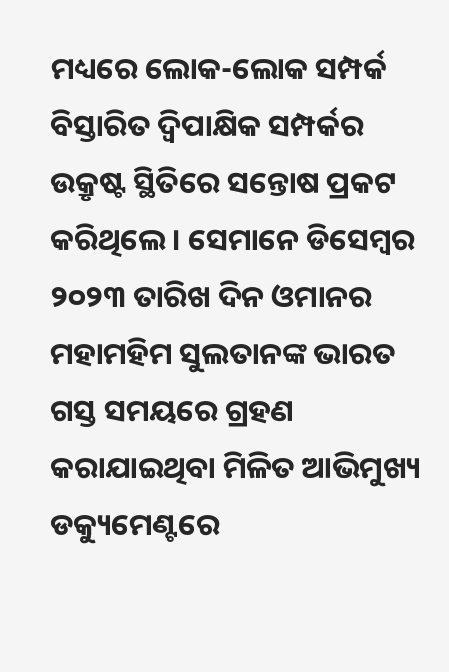ମଧ୍ୟରେ ଲୋକ-ଲୋକ ସମ୍ପର୍କ ବିସ୍ତାରିତ ଦ୍ୱିପାକ୍ଷିକ ସମ୍ପର୍କର ଉକ୍ରୃଷ୍ଟ ସ୍ଥିତିରେ ସନ୍ତୋଷ ପ୍ରକଟ କରିଥିଲେ । ସେମାନେ ଡିସେମ୍ବର ୨୦୨୩ ତାରିଖ ଦିନ ଓମାନର ମହାମହିମ ସୁଲତାନଙ୍କ ଭାରତ ଗସ୍ତ ସମୟରେ ଗ୍ରହଣ କରାଯାଇଥିବା ମିଳିତ ଆଭିମୁଖ୍ୟ ଡକ୍ୟୁମେଣ୍ଟରେ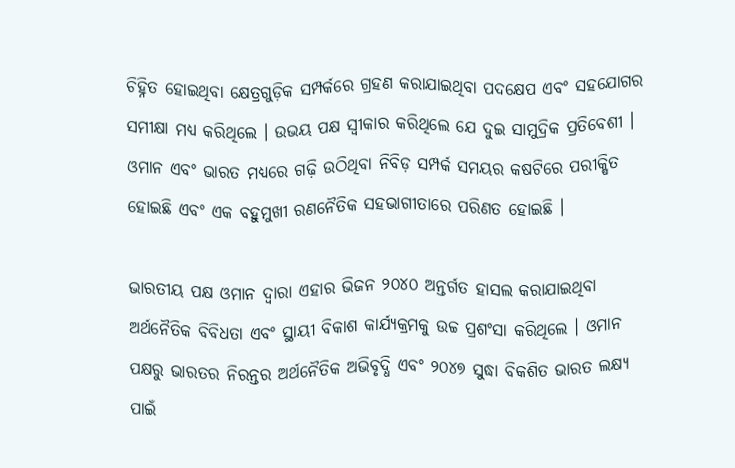ଚିହ୍ନିତ ହୋଇଥିବା କ୍ଷେତ୍ରଗୁଡ଼ିକ ସମ୍ପର୍କରେ ଗ୍ରହଣ କରାଯାଇଥିବା ପଦକ୍ଷେପ ଏବଂ ସହଯୋଗର ସମୀକ୍ଷା ମଧ୍ୟ କରିଥିଲେ । ଉଭୟ ପକ୍ଷ ସ୍ୱୀକାର କରିଥିଲେ ଯେ ଦୁଇ ସାମୁଦ୍ରିକ ପ୍ରତିବେଶୀ । ଓମାନ ଏବଂ ଭାରତ ମଧ୍ୟରେ ଗଢ଼ି ଉଠିଥିବା ନିବିଡ଼ ସମ୍ପର୍କ ସମୟର କଷଟିରେ ପରୀକ୍ଷିତ ହୋଇଛି ଏବଂ ଏକ ବହୁମୁଖୀ ରଣନୈତିକ ସହଭାଗୀତାରେ ପରିଣତ ହୋଇଛି ।

ଭାରତୀୟ ପକ୍ଷ ଓମାନ ଦ୍ୱାରା ଏହାର ଭିଜନ ୨୦୪୦ ଅନ୍ତର୍ଗତ ହାସଲ କରାଯାଇଥିବା ଅର୍ଥନୈତିକ ବିବିଧତା ଏବଂ ସ୍ଥାୟୀ ବିକାଶ କାର୍ଯ୍ୟକ୍ରମକୁ ଉଚ୍ଚ ପ୍ରଶଂସା କରିଥିଲେ । ଓମାନ ପକ୍ଷରୁ ଭାରତର ନିରନ୍ତର ଅର୍ଥନୈତିକ ଅଭିବୃଦ୍ଧି ଏବଂ ୨୦୪୭ ସୁଦ୍ଧା ବିକଶିତ ଭାରତ ଲକ୍ଷ୍ୟ ପାଇଁ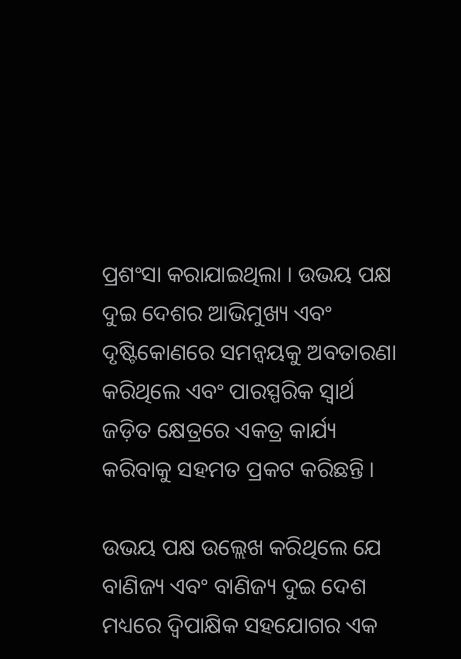ପ୍ରଶଂସା କରାଯାଇଥିଲା । ଉଭୟ ପକ୍ଷ ଦୁଇ ଦେଶର ଆଭିମୁଖ୍ୟ ଏବଂ ଦୃଷ୍ଟିକୋଣରେ ସମନ୍ୱୟକୁ ଅବତାରଣା କରିଥିଲେ ଏବଂ ପାରସ୍ପରିକ ସ୍ୱାର୍ଥ ଜଡ଼ିତ କ୍ଷେତ୍ରରେ ଏକତ୍ର କାର୍ଯ୍ୟ କରିବାକୁ ସହମତ ପ୍ରକଟ କରିଛନ୍ତି ।

ଉଭୟ ପକ୍ଷ ଉଲ୍ଲେଖ କରିଥିଲେ ଯେ ବାଣିଜ୍ୟ ଏବଂ ବାଣିଜ୍ୟ ଦୁଇ ଦେଶ ମଧ୍ୟରେ ଦ୍ୱିପାକ୍ଷିକ ସହଯୋଗର ଏକ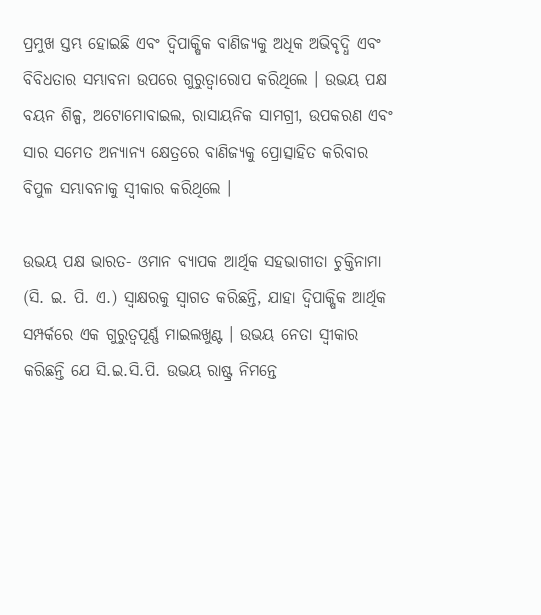ପ୍ରମୁଖ ସ୍ତମ୍ଭ ହୋଇଛି ଏବଂ ଦ୍ୱିପାକ୍ଷିକ ବାଣିଜ୍ୟକୁ ଅଧିକ ଅଭିବୃଦ୍ଧି ଏବଂ ବିବିଧତାର ସମ୍ଭାବନା ଉପରେ ଗୁରୁତ୍ୱାରୋପ କରିଥିଲେ । ଉଭୟ ପକ୍ଷ ବୟନ ଶିଳ୍ପ, ଅଟୋମୋବାଇଲ, ରାସାୟନିକ ସାମଗ୍ରୀ, ଉପକରଣ ଏବଂ ସାର ସମେତ ଅନ୍ୟାନ୍ୟ କ୍ଷେତ୍ରରେ ବାଣିଜ୍ୟକୁ ପ୍ରୋତ୍ସାହିତ କରିବାର ବିପୁଳ ସମ୍ଭାବନାକୁ ସ୍ୱୀକାର କରିଥିଲେ ।

ଉଭୟ ପକ୍ଷ ଭାରତ- ଓମାନ ବ୍ୟାପକ ଆର୍ଥିକ ସହଭାଗୀତା ଚୁକ୍ତିନାମା (ସି. ଇ. ପି. ଏ.) ସ୍ୱାକ୍ଷରକୁ ସ୍ୱାଗତ କରିଛନ୍ତି, ଯାହା ଦ୍ୱିପାକ୍ଷିକ ଆର୍ଥିକ ସମ୍ପର୍କରେ ଏକ ଗୁରୁତ୍ୱପୂର୍ଣ୍ଣ ମାଇଲଖୁଣ୍ଟ । ଉଭୟ ନେତା ସ୍ୱୀକାର କରିଛନ୍ତି ଯେ ସି.ଇ.ସି.ପି. ଉଭୟ ରାଷ୍ଟ୍ର ନିମନ୍ତେ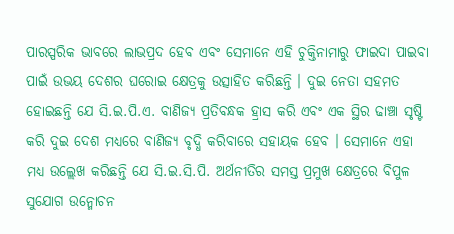ପାରସ୍ପରିକ ଭାବରେ ଲାଭପ୍ରଦ ହେବ ଏବଂ ସେମାନେ ଏହି ଚୁକ୍ତିନାମାରୁ ଫାଇଦା ପାଇବା ପାଇଁ ଉଭୟ ଦେଶର ଘରୋଇ କ୍ଷେତ୍ରକୁ ଉତ୍ସାହିତ କରିଛନ୍ତି । ଦୁଇ ନେତା ସହମତ ହୋଇଛନ୍ତି ଯେ ସି.ଇ.ପି.ଏ. ବାଣିଜ୍ୟ ପ୍ରତିବନ୍ଧକ ହ୍ରାସ କରି ଏବଂ ଏକ ସ୍ଥିର ଢାଞ୍ଚା ସୃଷ୍ଟି କରି ଦୁଇ ଦେଶ ମଧ୍ୟରେ ବାଣିଜ୍ୟ ବୃଦ୍ଧି କରିବାରେ ସହାୟକ ହେବ । ସେମାନେ ଏହା ମଧ୍ୟ ଉଲ୍ଲେଖ କରିଛନ୍ତି ଯେ ସି.ଇ.ସି.ପି. ଅର୍ଥନୀତିର ସମସ୍ତ ପ୍ରମୁଖ କ୍ଷେତ୍ରରେ ବିପୁଳ ସୁଯୋଗ ଉନ୍ମୋଚନ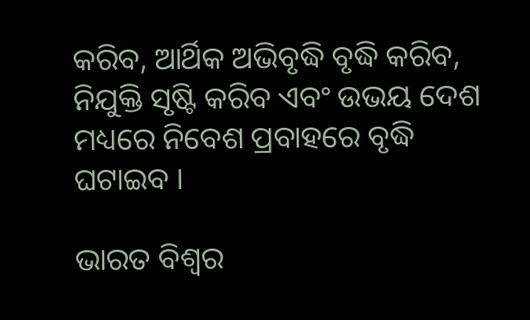କରିବ, ଆର୍ଥିକ ଅଭିବୃଦ୍ଧି ବୃଦ୍ଧି କରିବ, ନିଯୁକ୍ତି ସୃଷ୍ଟି କରିବ ଏବଂ ଉଭୟ ଦେଶ ମଧ୍ୟରେ ନିବେଶ ପ୍ରବାହରେ ବୃଦ୍ଧି ଘଟାଇବ ।

ଭାରତ ବିଶ୍ୱର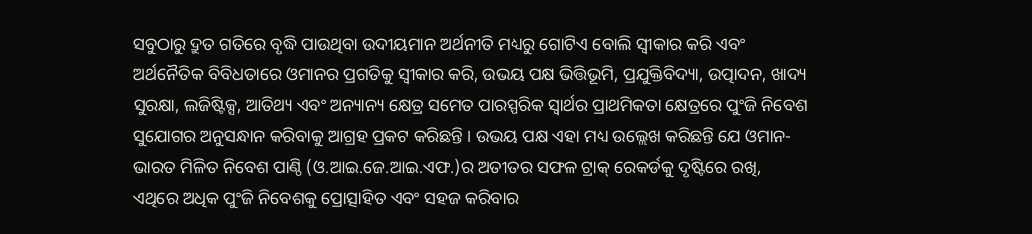ସବୁଠାରୁ ଦ୍ରୁତ ଗତିରେ ବୃଦ୍ଧି ପାଉଥିବା ଉଦୀୟମାନ ଅର୍ଥନୀତି ମଧ୍ୟରୁ ଗୋଟିଏ ବୋଲି ସ୍ୱୀକାର କରି ଏବଂ ଅର୍ଥନୈତିକ ବିବିଧତାରେ ଓମାନର ପ୍ରଗତିକୁ ସ୍ୱୀକାର କରି, ଉଭୟ ପକ୍ଷ ଭିତ୍ତିଭୂମି, ପ୍ରଯୁକ୍ତିବିଦ୍ୟା, ଉତ୍ପାଦନ, ଖାଦ୍ୟ ସୁରକ୍ଷା, ଲଜିଷ୍ଟିକ୍ସ, ଆତିଥ୍ୟ ଏବଂ ଅନ୍ୟାନ୍ୟ କ୍ଷେତ୍ର ସମେତ ପାରସ୍ପରିକ ସ୍ୱାର୍ଥର ପ୍ରାଥମିକତା କ୍ଷେତ୍ରରେ ପୁଂଜି ନିବେଶ ସୁଯୋଗର ଅନୁସନ୍ଧାନ କରିବାକୁ ଆଗ୍ରହ ପ୍ରକଟ କରିଛନ୍ତି । ଉଭୟ ପକ୍ଷ ଏହା ମଧ୍ୟ ଉଲ୍ଲେଖ କରିଛନ୍ତି ଯେ ଓମାନ- ଭାରତ ମିଳିତ ନିବେଶ ପାଣ୍ଠି (ଓ.ଆଇ.ଜେ.ଆଇ.ଏଫ.)ର ଅତୀତର ସଫଳ ଟ୍ରାକ୍ ରେକର୍ଡକୁ ଦୃଷ୍ଟିରେ ରଖି, ଏଥିରେ ଅଧିକ ପୁଂଜି ନିବେଶକୁ ପ୍ରୋତ୍ସାହିତ ଏବଂ ସହଜ କରିବାର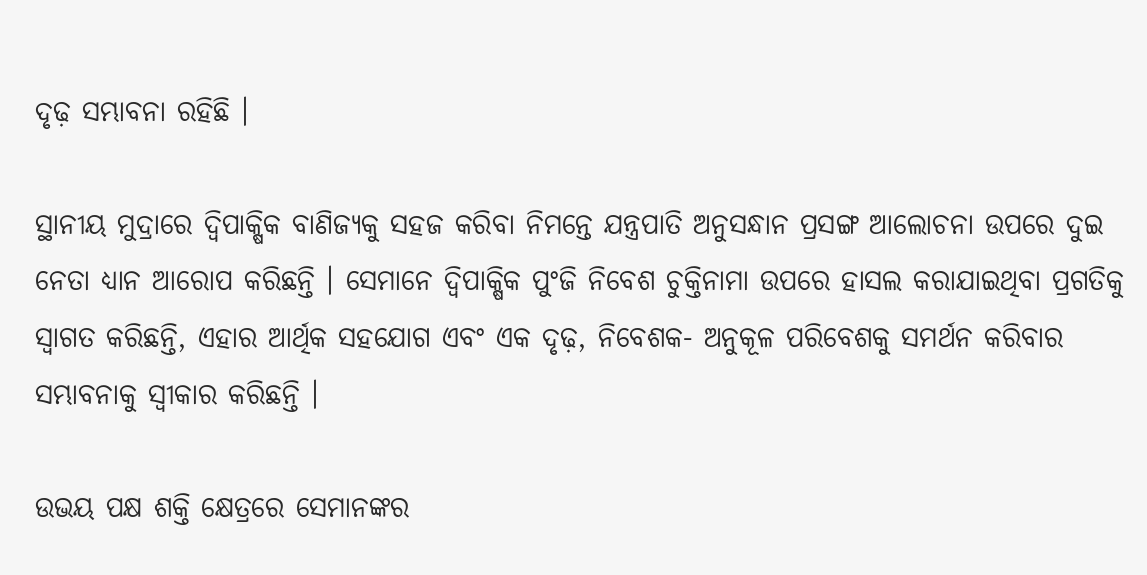ଦୃଢ଼ ସମ୍ଭାବନା ରହିଛି ।

ସ୍ଥାନୀୟ ମୁଦ୍ରାରେ ଦ୍ୱିପାକ୍ଷିକ ବାଣିଜ୍ୟକୁ ସହଜ କରିବା ନିମନ୍ତେ ଯନ୍ତ୍ରପାତି ଅନୁସନ୍ଧାନ ପ୍ରସଙ୍ଗ ଆଲୋଚନା ଉପରେ ଦୁଇ ନେତା ଧ୍ୟାନ ଆରୋପ କରିଛନ୍ତି । ସେମାନେ ଦ୍ୱିପାକ୍ଷିକ ପୁଂଜି ନିବେଶ ଚୁକ୍ତିନାମା ଉପରେ ହାସଲ କରାଯାଇଥିବା ପ୍ରଗତିକୁ ସ୍ୱାଗତ କରିଛନ୍ତି, ଏହାର ଆର୍ଥିକ ସହଯୋଗ ଏବଂ ଏକ ଦୃଢ଼, ନିବେଶକ- ଅନୁକୂଳ ପରିବେଶକୁ ସମର୍ଥନ କରିବାର ସମ୍ଭାବନାକୁ ସ୍ୱୀକାର କରିଛନ୍ତି ।

ଉଭୟ ପକ୍ଷ ଶକ୍ତି କ୍ଷେତ୍ରରେ ସେମାନଙ୍କର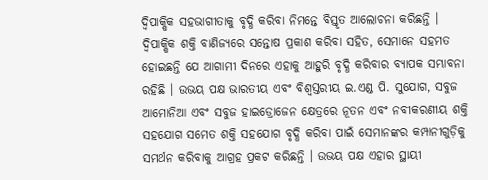ଦ୍ୱିପାକ୍ଷିକ ସହଭାଗୀତାକୁ ବୃଦ୍ଧି କରିବା ନିମନ୍ତେ ବିସ୍ତୃତ ଆଲୋଚନା କରିଛନ୍ତି । ଦ୍ୱିପାକ୍ଷିକ ଶକ୍ତି ବାଣିଜ୍ୟରେ ସନ୍ତୋଷ ପ୍ରକାଶ କରିବା ସହିତ, ସେମାନେ ସହମତ ହୋଇଛନ୍ତି ଯେ ଆଗାମୀ ଦିନରେ ଏହାକୁ ଆହୁରି ବୃଦ୍ଧି କରିବାର ବ୍ୟାପକ ସମ୍ଭାବନା ରହିଛି । ଉଭୟ ପକ୍ଷ ଭାରତୀୟ ଏବଂ ବିଶ୍ୱସ୍ତରୀୟ ଇ.ଏଣ୍ଡ ପି. ସୁଯୋଗ, ସବୁଜ ଆମୋନିଆ ଏବଂ ସବୁଜ ହାଇଡ୍ରୋଜେନ କ୍ଷେତ୍ରରେ ନୂତନ ଏବଂ ନବୀକରଣୀୟ ଶକ୍ତି ସହଯୋଗ ସମେତ ଶକ୍ତି ସହଯୋଗ ବୃଦ୍ଧି କରିବା ପାଇଁ ସେମାନଙ୍କର କମ୍ପାନୀଗୁଡ଼ିକୁ ସମର୍ଥନ କରିବାକୁ ଆଗ୍ରହ ପ୍ରକଟ କରିଛନ୍ତି । ଉଭୟ ପକ୍ଷ ଏହାର ସ୍ଥାୟୀ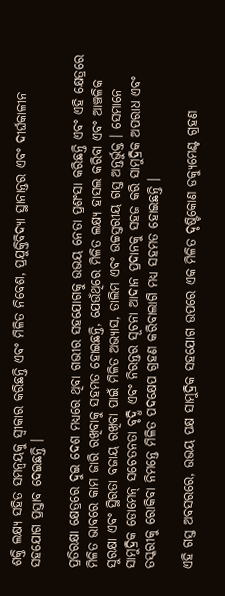ଶକ୍ତି ଲକ୍ଷ୍ୟ ସହିତ ସମନ୍ୱୟକୁ ସ୍ୱୀକାର କରିଛନ୍ତି ଏବଂ ମିଳିତ ନିବେଶ, ପ୍ରଯୁକ୍ତିବିଦ୍ୟା ସ୍ଥାନାନ୍ତର ଏବଂ ଦୀର୍ଘକାଳୀନ ସହଯୋଗ ପ୍ରସ୍ତାବ ଦେଇଛନ୍ତି ।

ପ୍ରତିରକ୍ଷା କ୍ଷେତ୍ରରେ ଦୁଇ ଦେଶ ମଧ୍ୟରେ ଥିବା ଗଭୀର ସହଯୋଗକୁ ଉଭୟ ନେତା ପ୍ରଶଂସା କରିଛନ୍ତି ଏବଂ ଏହି କ୍ଷେତ୍ରରେ ମିଳିତ ଭାବରେ କାମ ଜାରି ରଖିବାକୁ ସହମତ ହୋଇଛନ୍ତି, ଯେଉଁଥିରେ ମିଳିତ ଲକ୍ଷ୍ୟ ହାସଲ କରିବା ଏବଂ ଆଞ୍ଚଳିକ ସୁରକ୍ଷା ଏବଂ ସ୍ଥିରତା ବଜାୟ ରଖିବା ପାଇଁ ମିଳିତ ଅଭ୍ୟାସ, ତାଲିମ ଏବଂ ଉଚ୍ଚସ୍ତରୀୟ ଗସ୍ତ ଅନ୍ତର୍ଭୁକ୍ତ । ସେମାନେ ସାମୁଦ୍ରିକ ଡୋମେନ୍ ସଚେତନତା ବୃଦ୍ଧି ଏବଂ ନିରନ୍ତର ସୂଚନା ଆଦାନ ପ୍ରଦାନକୁ ସହଜ କରି ସାମୁଦ୍ରିକ ଅପରାଧ ଏବଂ ତସ୍କରୀକୁ ରୋକିବା ନିମନ୍ତେ ମିଳିତ ପଦକ୍ଷେପ ଗ୍ରହଣ କରିବାଲାଗି ମଧ୍ୟ ସହମତ ହୋଇଛନ୍ତି ।

ଏହି ଗସ୍ତ ଅବସରରେ, ଉଭୟ ପକ୍ଷ ସାମୁଦ୍ରିକ ସହଯୋଗ ଉପରେ ଏକ ମିଳିତ ଦୃଷ୍ଟିକୋଣ ଡକ୍ୟୁମେଣ୍ଟ ଗ୍ରହଣ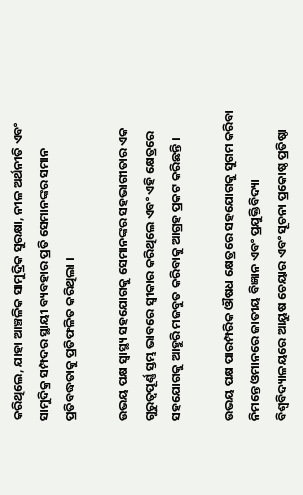କରିଥିଲେ, ଯାହା ଆଞ୍ଚଳିକ ସାମୁଦ୍ରିକ ସୁରକ୍ଷା, ନୀଳ ଅର୍ଥନୀତି ଏବଂ ସାମୁଦିକ୍ର ସମ୍ପଦର ସ୍ଥାୟୀ ବ୍ୟବହାର ପ୍ରତି ସେମାନଙ୍କର ସମାନ ପ୍ରତିବଦ୍ଧତାକୁ ପ୍ରତିଫଳିତ କରିଥିଲା ।

ଉଭୟ ପକ୍ଷ ସ୍ୱାସ୍ଥ୍ୟ ସହଯୋଗକୁ ସେମାନଙ୍କର ସହଭାଗୀତାର ଏକ ଗୁରୁତ୍ୱପୂର୍ଣ୍ଣ ସ୍ତମ୍ଭ ଭାବରେ ସ୍ୱୀକାର କରିଥିଲେ ଏବଂ ଏହି କ୍ଷେତ୍ରରେ ସହଯୋଗକୁ ଆହୁରି ମଜବୁତ କରିବାକୁ ଆଗ୍ରହ ପ୍ରକଟ କରିଛନ୍ତି ।

ଉଭୟ ପକ୍ଷ ପାରମ୍ପରିକ ଔଷଧ କ୍ଷେତ୍ରରେ ସହଯୋଗକୁ ସୁଗମ କରିବା ନିମନ୍ତେ ଓମାନରେ ଜାତୀୟ ବିଜ୍ଞାନ ଏବଂ ପ୍ରଯୁକ୍ତିବିଦ୍ୟା ବିଶ୍ୱବିଦ୍ୟାଳୟରେ ଆୟୁଷ ଚେୟାର ଏବଂ ସୂଚନା ପ୍ରକୋଷ୍ଠ ପ୍ରତିଷ୍ଠା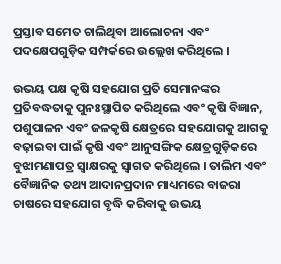ପ୍ରସ୍ତାବ ସମେତ ଚାଲିଥିବା ଆଲୋଚନା ଏବଂ ପଦକ୍ଷେପଗୁଡ଼ିକ ସମ୍ପର୍କରେ ଉଲ୍ଲେଖ କରିଥିଲେ ।

ଉଭୟ ପକ୍ଷ କୃଷି ସହଯୋଗ ପ୍ରତି ସେମାନଙ୍କର ପ୍ରତିବଦ୍ଧତାକୁ ପୁନଃସ୍ଥାପିତ କରିଥିଲେ ଏବଂ କୃଷି ବିଜ୍ଞାନ, ପଶୁପାଳନ ଏବଂ ଜଳକୃଷି କ୍ଷେତ୍ରରେ ସହଯୋଗକୁ ଆଗକୁ ବଢ଼ାଇବା ପାଇଁ କୃଷି ଏବଂ ଆନୁସଙ୍ଗିକ କ୍ଷେତ୍ରଗୁଡ଼ିକରେ ବୁଝାମଣାପତ୍ର ସ୍ୱାକ୍ଷରକୁ ସ୍ୱାଗତ କରିଥିଲେ । ତାଲିମ ଏବଂ ବୈଜ୍ଞାନିକ ତଥ୍ୟ ଆଦାନପ୍ରଦାନ ମାଧ୍ୟମରେ ବାଜରା ଚାଷରେ ସହଯୋଗ ବୃଦ୍ଧି କରିବାକୁ ଉଭୟ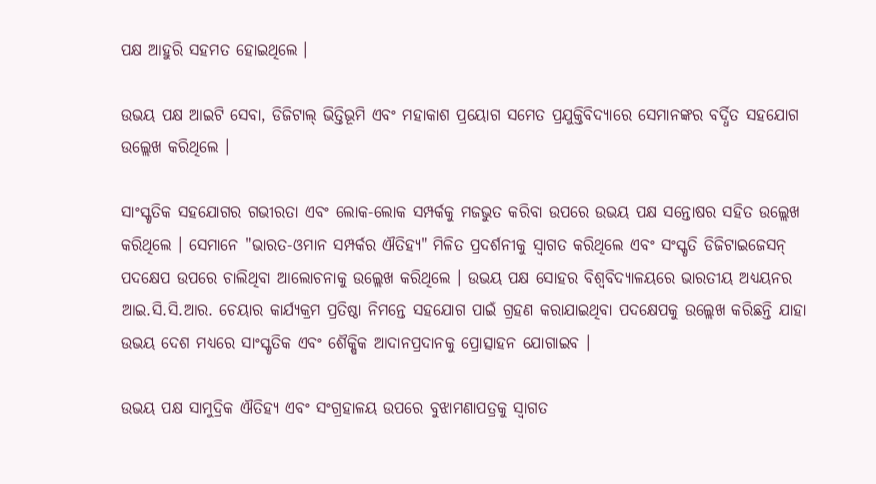ପକ୍ଷ ଆହୁରି ସହମତ ହୋଇଥିଲେ ।

ଉଭୟ ପକ୍ଷ ଆଇଟି ସେବା, ଡିଜିଟାଲ୍ ଭିତ୍ତିଭୂମି ଏବଂ ମହାକାଶ ପ୍ରୟୋଗ ସମେତ ପ୍ରଯୁକ୍ତିବିଦ୍ୟାରେ ସେମାନଙ୍କର ବର୍ଦ୍ଧିତ ସହଯୋଗ ଉଲ୍ଲେଖ କରିଥିଲେ ।

ସାଂସ୍କୃତିକ ସହଯୋଗର ଗଭୀରତା ଏବଂ ଲୋକ-ଲୋକ ସମ୍ପର୍କକୁ ମଜଭୁତ କରିବା ଉପରେ ଉଭୟ ପକ୍ଷ ସନ୍ତୋଷର ସହିତ ଉଲ୍ଲେଖ କରିଥିଲେ । ସେମାନେ "ଭାରତ-ଓମାନ ସମ୍ପର୍କର ଐତିହ୍ୟ" ମିଳିତ ପ୍ରଦର୍ଶନୀକୁ ସ୍ୱାଗତ କରିଥିଲେ ଏବଂ ସଂସ୍କୃତି ଡିଜିଟାଇଜେସନ୍ ପଦକ୍ଷେପ ଉପରେ ଚାଲିଥିବା ଆଲୋଚନାକୁ ଉଲ୍ଲେଖ କରିଥିଲେ । ଉଭୟ ପକ୍ଷ ସୋହର ବିଶ୍ୱବିଦ୍ୟାଳୟରେ ଭାରତୀୟ ଅଧ୍ୟୟନର ଆଇ.ସି.ସି.ଆର. ଚେୟାର କାର୍ଯ୍ୟକ୍ରମ ପ୍ରତିଷ୍ଠା ନିମନ୍ତେ ସହଯୋଗ ପାଇଁ ଗ୍ରହଣ କରାଯାଇଥିବା ପଦକ୍ଷେପକୁ ଉଲ୍ଲେଖ କରିଛନ୍ତି ଯାହା ଉଭୟ ଦେଶ ମଧ୍ୟରେ ସାଂସ୍କୃତିକ ଏବଂ ଶୈକ୍ଷିକ ଆଦାନପ୍ରଦାନକୁ ପ୍ରୋତ୍ସାହନ ଯୋଗାଇବ ।

ଉଭୟ ପକ୍ଷ ସାମୁଦ୍ରିକ ଐତିହ୍ୟ ଏବଂ ସଂଗ୍ରହାଳୟ ଉପରେ ବୁଝାମଣାପତ୍ରକୁ ସ୍ୱାଗତ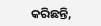କରିଛନ୍ତି,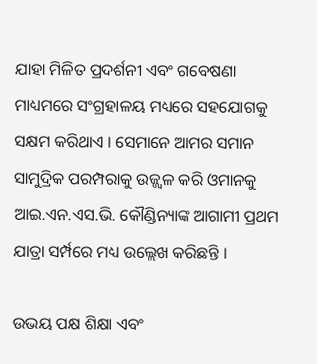ଯାହା ମିଳିତ ପ୍ରଦର୍ଶନୀ ଏବଂ ଗବେଷଣା ମାଧ୍ୟମରେ ସଂଗ୍ରହାଳୟ ମଧ୍ୟରେ ସହଯୋଗକୁ ସକ୍ଷମ କରିଥାଏ । ସେମାନେ ଆମର ସମାନ ସାମୁଦ୍ରିକ ପରମ୍ପରାକୁ ଉଜ୍ଜ୍ୱଳ କରି ଓମାନକୁ ଆଇ.ଏନ.ଏସ.ଭି. କୌଣ୍ଡିନ୍ୟାଙ୍କ ଆଗାମୀ ପ୍ରଥମ ଯାତ୍ରା ସର୍ମ୍ପରେ ମଧ୍ୟ ଉଲ୍ଲେଖ କରିଛନ୍ତି ।

ଉଭୟ ପକ୍ଷ ଶିକ୍ଷା ଏବଂ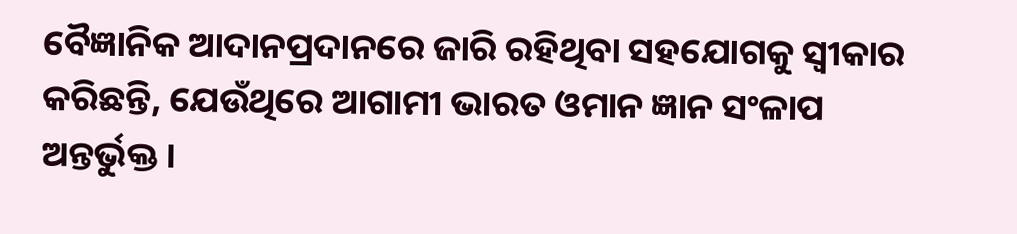ବୈଜ୍ଞାନିକ ଆଦାନପ୍ରଦାନରେ ଜାରି ରହିଥିବା ସହଯୋଗକୁ ସ୍ୱୀକାର କରିଛନ୍ତି, ଯେଉଁଥିରେ ଆଗାମୀ ଭାରତ ଓମାନ ଜ୍ଞାନ ସଂଳାପ ଅନ୍ତର୍ଭୁକ୍ତ ।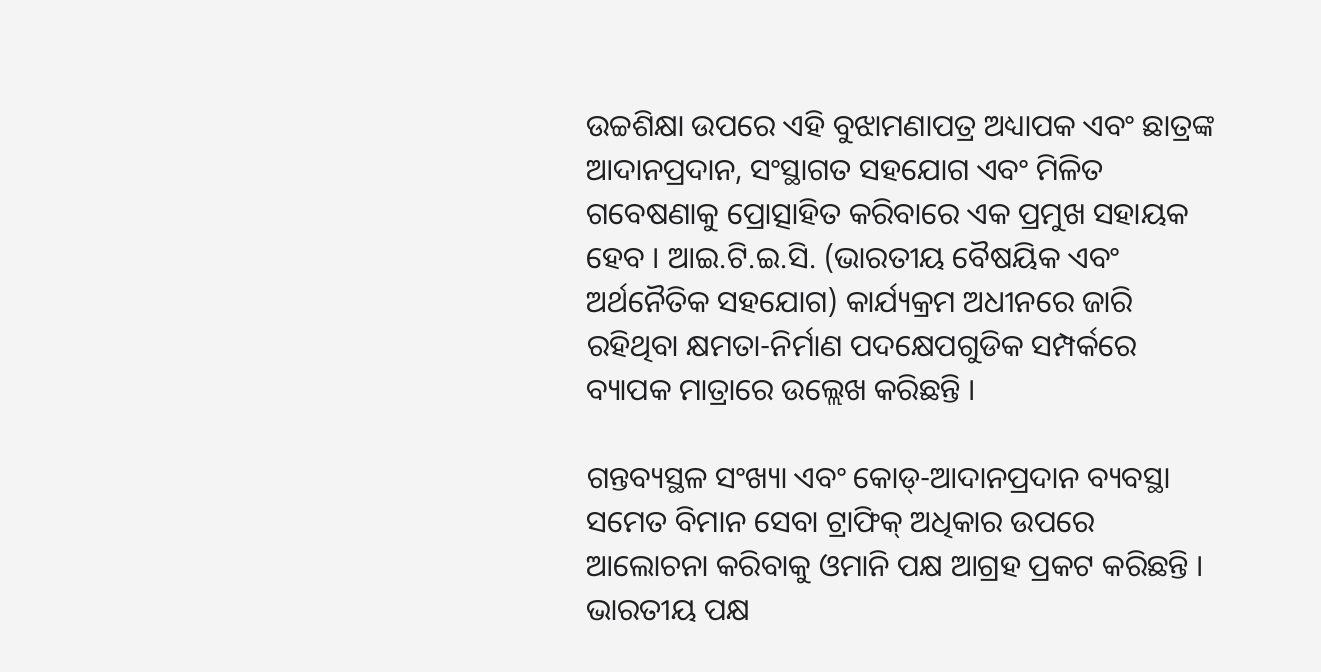ଉଚ୍ଚଶିକ୍ଷା ଉପରେ ଏହି ବୁଝାମଣାପତ୍ର ଅଧ୍ୟାପକ ଏବଂ ଛାତ୍ରଙ୍କ ଆଦାନପ୍ରଦାନ, ସଂସ୍ଥାଗତ ସହଯୋଗ ଏବଂ ମିଳିତ ଗବେଷଣାକୁ ପ୍ରୋତ୍ସାହିତ କରିବାରେ ଏକ ପ୍ରମୁଖ ସହାୟକ ହେବ । ଆଇ.ଟି.ଇ.ସି. (ଭାରତୀୟ ବୈଷୟିକ ଏବଂ ଅର୍ଥନୈତିକ ସହଯୋଗ) କାର୍ଯ୍ୟକ୍ରମ ଅଧୀନରେ ଜାରି ରହିଥିବା କ୍ଷମତା-ନିର୍ମାଣ ପଦକ୍ଷେପଗୁଡିକ ସମ୍ପର୍କରେ ବ୍ୟାପକ ମାତ୍ରାରେ ଉଲ୍ଲେଖ କରିଛନ୍ତି ।

ଗନ୍ତବ୍ୟସ୍ଥଳ ସଂଖ୍ୟା ଏବଂ କୋଡ୍-ଆଦାନପ୍ରଦାନ ବ୍ୟବସ୍ଥା ସମେତ ବିମାନ ସେବା ଟ୍ରାଫିକ୍ ଅଧିକାର ଉପରେ ଆଲୋଚନା କରିବାକୁ ଓମାନି ପକ୍ଷ ଆଗ୍ରହ ପ୍ରକଟ କରିଛନ୍ତି । ଭାରତୀୟ ପକ୍ଷ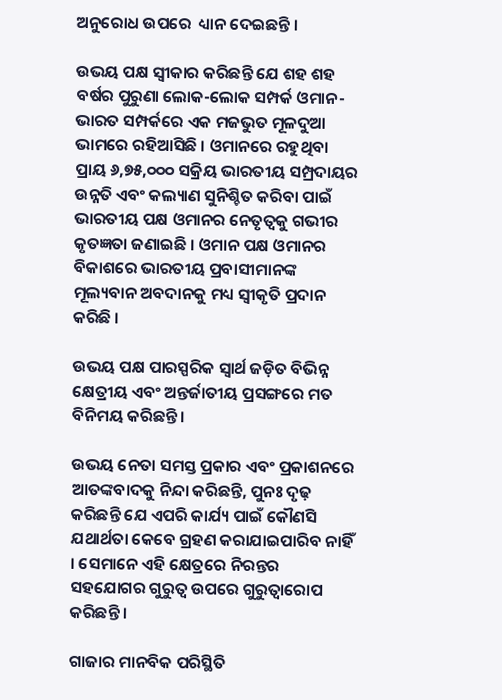ଅନୁରୋଧ ଉପରେ  ଧ୍ୟାନ ଦେଇଛନ୍ତି ।

ଉଭୟ ପକ୍ଷ ସ୍ୱୀକାର କରିଛନ୍ତି ଯେ ଶହ ଶହ ବର୍ଷର ପୁରୁଣା ଲୋକ-ଲୋକ ସମ୍ପର୍କ ଓମାନ-ଭାରତ ସମ୍ପର୍କରେ ଏକ ମଜଭୁତ ମୂଳଦୁଆ ଭାମରେ ରହିଆସିଛି । ଓମାନରେ ରହୁଥିବା ପ୍ରାୟ ୬,୭୫,୦୦୦ ସକ୍ରିୟ ଭାରତୀୟ ସମ୍ପ୍ରଦାୟର ଉନ୍ନତି ଏବଂ କଲ୍ୟାଣ ସୁନିଶ୍ଚିତ କରିବା ପାଇଁ ଭାରତୀୟ ପକ୍ଷ ଓମାନର ନେତୃତ୍ୱକୁ ଗଭୀର କୃତଜ୍ଞତା ଜଣାଇଛି । ଓମାନ ପକ୍ଷ ଓମାନର ବିକାଶରେ ଭାରତୀୟ ପ୍ରବାସୀମାନଙ୍କ ମୂଲ୍ୟବାନ ଅବଦାନକୁ ମଧ୍ୟ ସ୍ୱୀକୃତି ପ୍ରଦାନ କରିଛି ।

ଉଭୟ ପକ୍ଷ ପାରସ୍ପରିକ ସ୍ୱାର୍ଥ ଜଡ଼ିତ ବିଭିନ୍ନ କ୍ଷେତ୍ରୀୟ ଏବଂ ଅନ୍ତର୍ଜାତୀୟ ପ୍ରସଙ୍ଗରେ ମତ ବିନିମୟ କରିଛନ୍ତି ।

ଉଭୟ ନେତା ସମସ୍ତ ପ୍ରକାର ଏବଂ ପ୍ରକାଶନରେ ଆତଙ୍କବାଦକୁ ନିନ୍ଦା କରିଛନ୍ତି, ପୁନଃ ଦୃଢ଼ କରିଛନ୍ତି ଯେ ଏପରି କାର୍ଯ୍ୟ ପାଇଁ କୌଣସି ଯଥାର୍ଥତା କେବେ ଗ୍ରହଣ କରାଯାଇପାରିବ ନାହିଁ । ସେମାନେ ଏହି କ୍ଷେତ୍ରରେ ନିରନ୍ତର ସହଯୋଗର ଗୁରୁତ୍ୱ ଉପରେ ଗୁରୁତ୍ୱାରୋପ କରିଛନ୍ତି ।

ଗାଜାର ମାନବିକ ପରିସ୍ଥିତି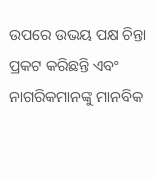ଉପରେ ଉଭୟ ପକ୍ଷ ଚିନ୍ତା ପ୍ରକଟ କରିଛନ୍ତି ଏବଂ ନାଗରିକମାନଙ୍କୁ ମାନବିକ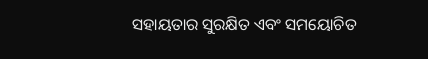ସହାୟତାର ସୁରକ୍ଷିତ ଏବଂ ସମୟୋଚିତ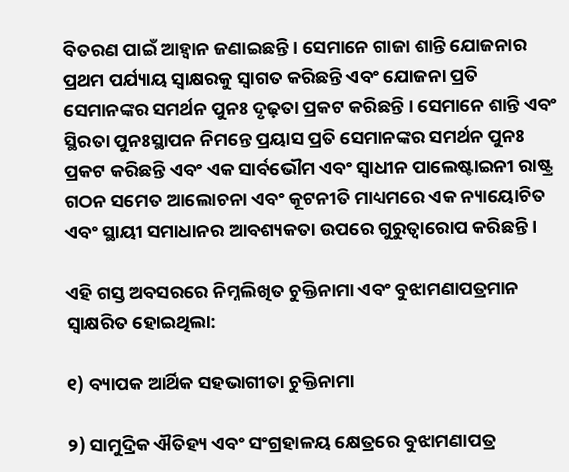ବିତରଣ ପାଇଁ ଆହ୍ୱାନ ଜଣାଇଛନ୍ତି । ସେମାନେ ଗାଜା ଶାନ୍ତି ଯୋଜନାର ପ୍ରଥମ ପର୍ଯ୍ୟାୟ ସ୍ୱାକ୍ଷରକୁ ସ୍ୱାଗତ କରିଛନ୍ତି ଏବଂ ଯୋଜନା ପ୍ରତି ସେମାନଙ୍କର ସମର୍ଥନ ପୁନଃ ଦୃଢ଼ତା ପ୍ରକଟ କରିଛନ୍ତି । ସେମାନେ ଶାନ୍ତି ଏବଂ ସ୍ଥିରତା ପୁନଃସ୍ଥାପନ ନିମନ୍ତେ ପ୍ରୟାସ ପ୍ରତି ସେମାନଙ୍କର ସମର୍ଥନ ପୁନଃ ପ୍ରକଟ କରିଛନ୍ତି ଏବଂ ଏକ ସାର୍ବଭୌମ ଏବଂ ସ୍ୱାଧୀନ ପାଲେଷ୍ଟାଇନୀ ରାଷ୍ଟ୍ର ଗଠନ ସମେତ ଆଲୋଚନା ଏବଂ କୂଟନୀତି ମାଧ୍ୟମରେ ଏକ ନ୍ୟାୟୋଚିତ ଏବଂ ସ୍ଥାୟୀ ସମାଧାନର ଆବଶ୍ୟକତା ଉପରେ ଗୁରୁତ୍ୱାରୋପ କରିଛନ୍ତି ।

ଏହି ଗସ୍ତ ଅବସରରେ ନିମ୍ନଲିଖିତ ଚୁକ୍ତିନାମା ଏବଂ ବୁଝାମଣାପତ୍ରମାନ ସ୍ୱାକ୍ଷରିତ ହୋଇଥିଲା:

୧) ବ୍ୟାପକ ଆର୍ଥିକ ସହଭାଗୀତା ଚୁକ୍ତିନାମା

୨) ସାମୁଦ୍ରିକ ଐତିହ୍ୟ ଏବଂ ସଂଗ୍ରହାଳୟ କ୍ଷେତ୍ରରେ ବୁଝାମଣାପତ୍ର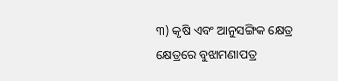୩) କୃଷି ଏବଂ ଆନୁସଙ୍ଗିକ କ୍ଷେତ୍ର କ୍ଷେତ୍ରରେ ବୁଝାମଣାପତ୍ର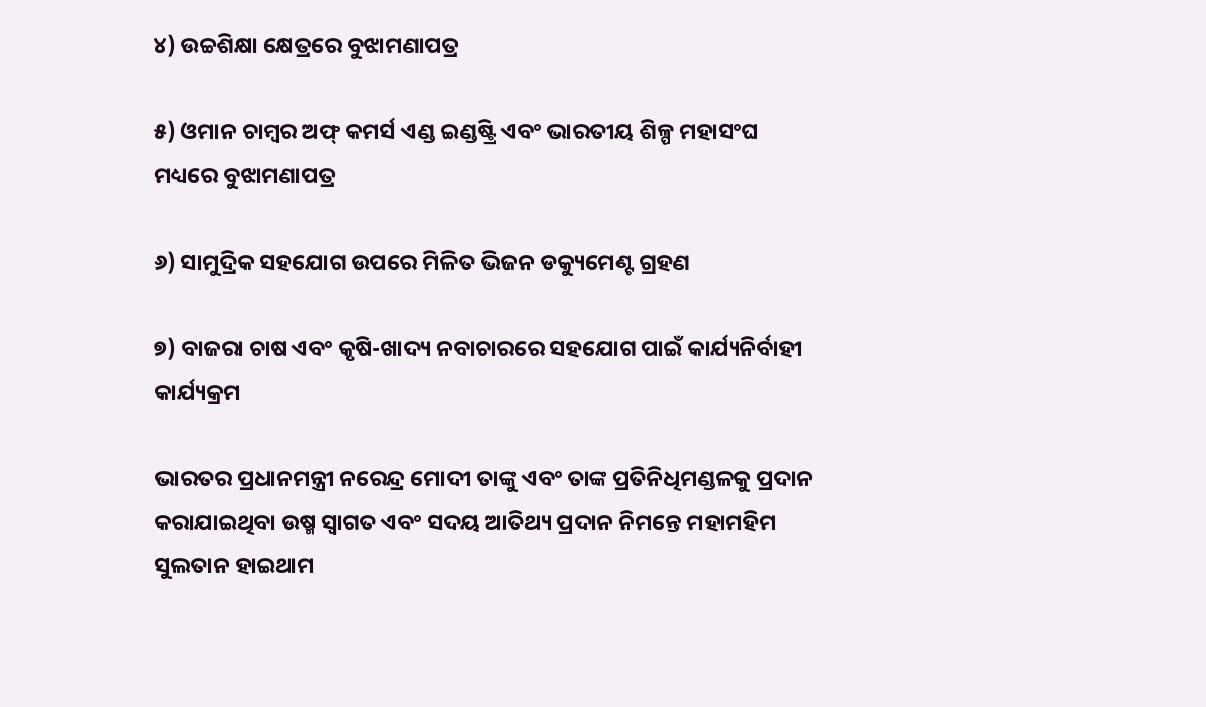୪) ଉଚ୍ଚଶିକ୍ଷା କ୍ଷେତ୍ରରେ ବୁଝାମଣାପତ୍ର

୫) ଓମାନ ଚାମ୍ବର ଅଫ୍ କମର୍ସ ଏଣ୍ଡ ଇଣ୍ଡଷ୍ଟ୍ରି ଏବଂ ଭାରତୀୟ ଶିଳ୍ପ ମହାସଂଘ ମଧ୍ୟରେ ବୁଝାମଣାପତ୍ର

୬) ସାମୁଦ୍ରିକ ସହଯୋଗ ଉପରେ ମିଳିତ ଭିଜନ ଡକ୍ୟୁମେଣ୍ଟ ଗ୍ରହଣ

୭) ବାଜରା ଚାଷ ଏବଂ କୃଷି-ଖାଦ୍ୟ ନବାଚାରରେ ସହଯୋଗ ପାଇଁ କାର୍ଯ୍ୟନିର୍ବାହୀ କାର୍ଯ୍ୟକ୍ରମ

ଭାରତର ପ୍ରଧାନମନ୍ତ୍ରୀ ନରେନ୍ଦ୍ର ମୋଦୀ ତାଙ୍କୁ ଏବଂ ତାଙ୍କ ପ୍ରତିନିଧିମଣ୍ଡଳକୁ ପ୍ରଦାନ କରାଯାଇଥିବା ଉଷ୍ମ ସ୍ୱାଗତ ଏବଂ ସଦୟ ଆତିଥ୍ୟ ପ୍ରଦାନ ନିମନ୍ତେ ମହାମହିମ ସୁଲତାନ ହାଇଥାମ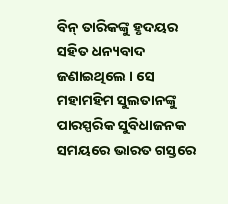ବିନ୍ ତାରିକଙ୍କୁ ହୃଦୟର ସହିତ ଧନ୍ୟବାଦ ଜଣାଇଥିଲେ । ସେ ମହାମହିମ ସୁଲତାନଙ୍କୁ ପାରସ୍ପରିକ ସୁବିଧାଜନକ ସମୟରେ ଭାରତ ଗସ୍ତରେ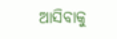ଆସିବାକୁ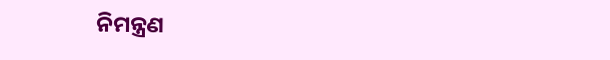ନିମନ୍ତ୍ରଣ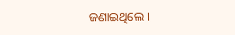ଜଣାଇଥିଲେ ।